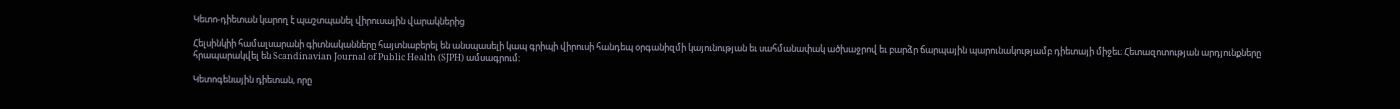Կետո-դիետան կարող է պաշտպանել վիրուսային վարակներից

Հելսինկիի համալսարանի գիտնականները հայտնաբերել են անսպասելի կապ գրիպի վիրուսի հանդեպ օրգանիզմի կայունության եւ սահմանափակ ածխաջրով եւ բարձր ճարպային պարունակությամբ դիետայի միջեւ։ Հետազոտության արդյունքները հրապարակվել են Scandinavian Journal of Public Health (SJPH) ամսագրում։

Կետոգենային դիետան, որը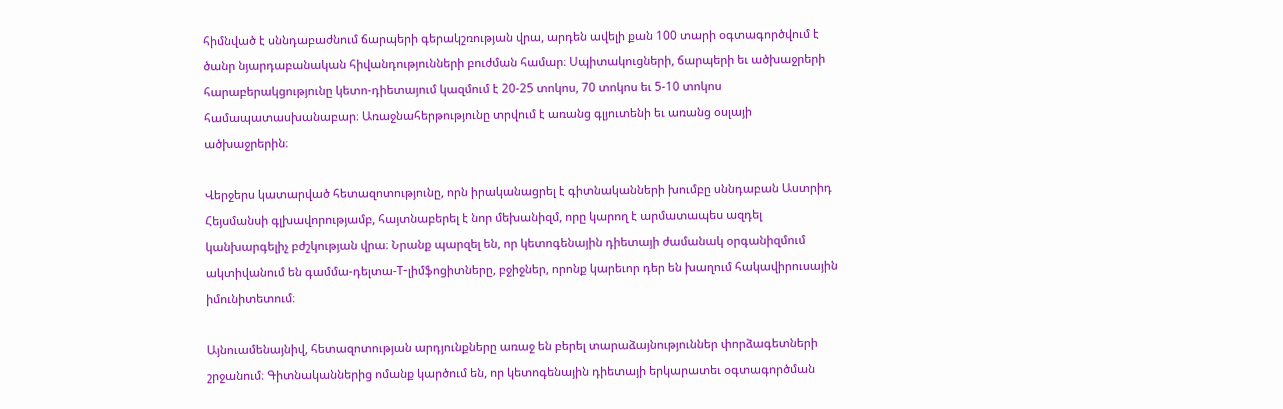հիմնված է սննդաբաժնում ճարպերի գերակշռության վրա, արդեն ավելի քան 100 տարի օգտագործվում է ծանր նյարդաբանական հիվանդությունների բուժման համար։ Սպիտակուցների, ճարպերի եւ ածխաջրերի հարաբերակցությունը կետո-դիետայում կազմում է 20-25 տոկոս, 70 տոկոս եւ 5-10 տոկոս համապատասխանաբար։ Առաջնահերթությունը տրվում է առանց գլյուտենի եւ առանց օսլայի ածխաջրերին։

Վերջերս կատարված հետազոտությունը, որն իրականացրել է գիտնականների խումբը սննդաբան Աստրիդ Հեյսմանսի գլխավորությամբ, հայտնաբերել է նոր մեխանիզմ, որը կարող է արմատապես ազդել կանխարգելիչ բժշկության վրա։ Նրանք պարզել են, որ կետոգենային դիետայի ժամանակ օրգանիզմում ակտիվանում են գամմա-դելտա-Т-լիմֆոցիտները, բջիջներ, որոնք կարեւոր դեր են խաղում հակավիրուսային իմունիտետում։

Այնուամենայնիվ, հետազոտության արդյունքները առաջ են բերել տարաձայնություններ փորձագետների շրջանում։ Գիտնականներից ոմանք կարծում են, որ կետոգենային դիետայի երկարատեւ օգտագործման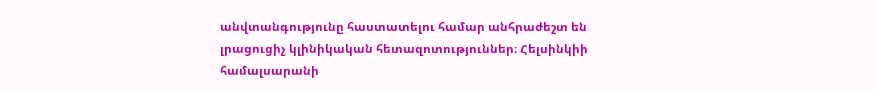անվտանգությունը հաստատելու համար անհրաժեշտ են լրացուցիչ կլինիկական հետազոտություններ։ Հելսինկիի համալսարանի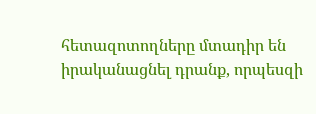հետազոտողները մտադիր են իրականացնել դրանք, որպեսզի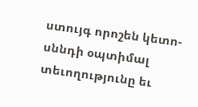ստույգ որոշեն կետո-սննդի օպտիմալ տեւողությունը եւ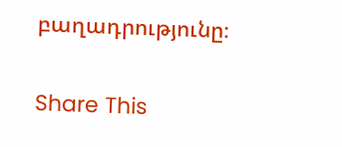բաղադրությունը։

Share This